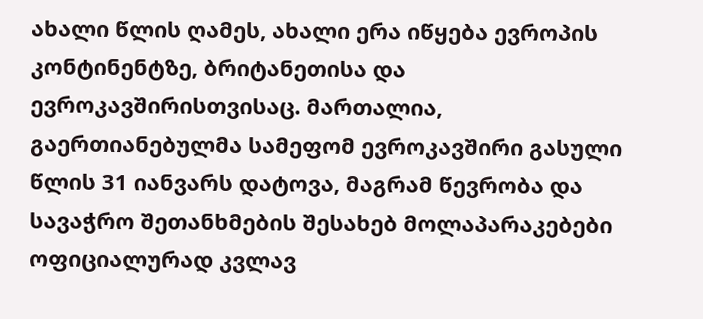ახალი წლის ღამეს, ახალი ერა იწყება ევროპის კონტინენტზე, ბრიტანეთისა და ევროკავშირისთვისაც. მართალია, გაერთიანებულმა სამეფომ ევროკავშირი გასული წლის 31 იანვარს დატოვა, მაგრამ წევრობა და სავაჭრო შეთანხმების შესახებ მოლაპარაკებები ოფიციალურად კვლავ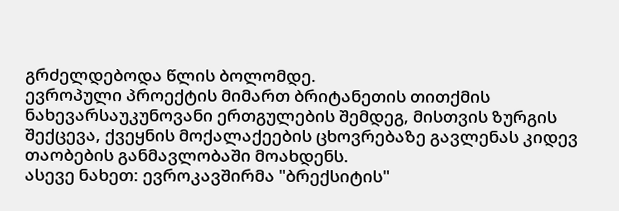გრძელდებოდა წლის ბოლომდე.
ევროპული პროექტის მიმართ ბრიტანეთის თითქმის ნახევარსაუკუნოვანი ერთგულების შემდეგ, მისთვის ზურგის შექცევა, ქვეყნის მოქალაქეების ცხოვრებაზე გავლენას კიდევ თაობების განმავლობაში მოახდენს.
ასევე ნახეთ: ევროკავშირმა "ბრექსიტის"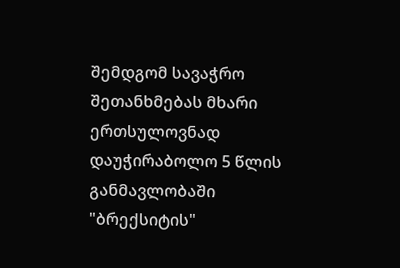შემდგომ სავაჭრო შეთანხმებას მხარი ერთსულოვნად დაუჭირაბოლო 5 წლის განმავლობაში "ბრექსიტის"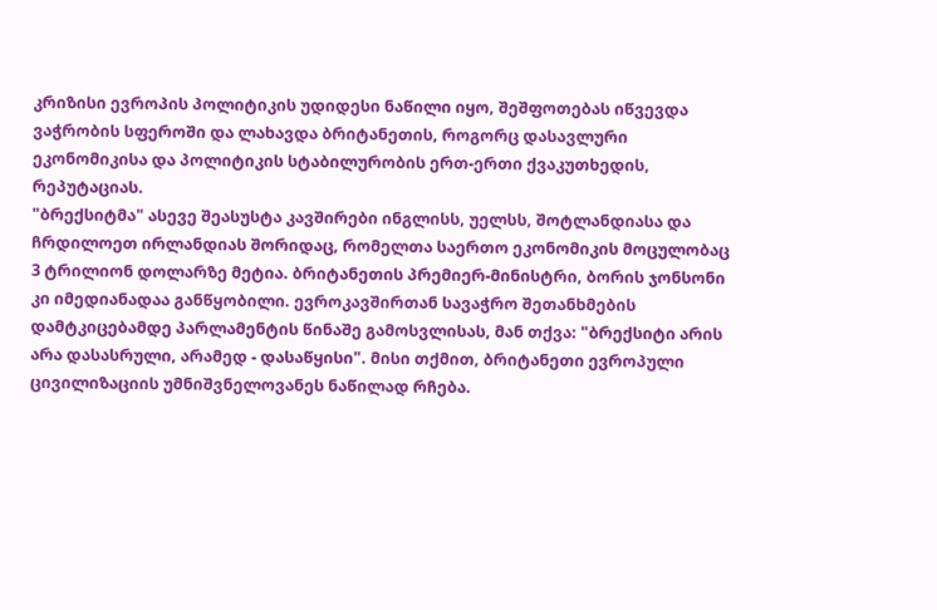კრიზისი ევროპის პოლიტიკის უდიდესი ნაწილი იყო, შეშფოთებას იწვევდა ვაჭრობის სფეროში და ლახავდა ბრიტანეთის, როგორც დასავლური ეკონომიკისა და პოლიტიკის სტაბილურობის ერთ-ერთი ქვაკუთხედის, რეპუტაციას.
"ბრექსიტმა" ასევე შეასუსტა კავშირები ინგლისს, უელსს, შოტლანდიასა და ჩრდილოეთ ირლანდიას შორიდაც, რომელთა საერთო ეკონომიკის მოცულობაც 3 ტრილიონ დოლარზე მეტია. ბრიტანეთის პრემიერ-მინისტრი, ბორის ჯონსონი კი იმედიანადაა განწყობილი. ევროკავშირთან სავაჭრო შეთანხმების დამტკიცებამდე პარლამენტის წინაშე გამოსვლისას, მან თქვა: "ბრექსიტი არის არა დასასრული, არამედ - დასაწყისი". მისი თქმით, ბრიტანეთი ევროპული ცივილიზაციის უმნიშვნელოვანეს ნაწილად რჩება.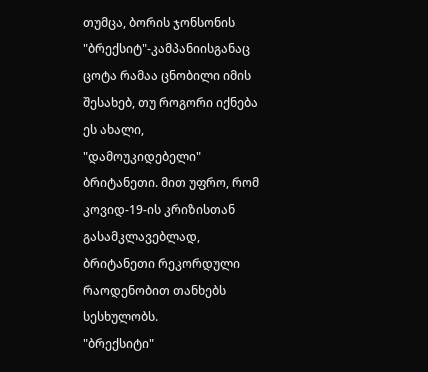თუმცა, ბორის ჯონსონის "ბრექსიტ"-კამპანიისგანაც ცოტა რამაა ცნობილი იმის შესახებ, თუ როგორი იქნება ეს ახალი, "დამოუკიდებელი" ბრიტანეთი. მით უფრო, რომ კოვიდ-19-ის კრიზისთან გასამკლავებლად, ბრიტანეთი რეკორდული რაოდენობით თანხებს სესხულობს.
"ბრექსიტი"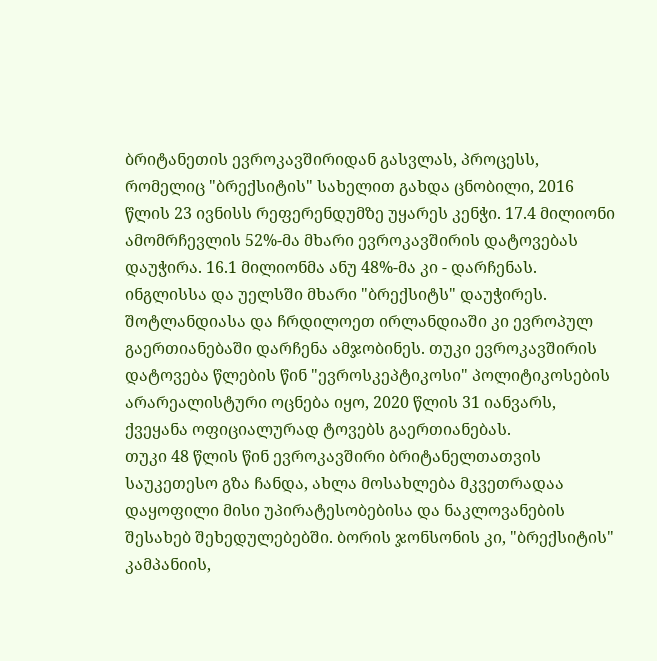ბრიტანეთის ევროკავშირიდან გასვლას, პროცესს, რომელიც "ბრექსიტის" სახელით გახდა ცნობილი, 2016 წლის 23 ივნისს რეფერენდუმზე უყარეს კენჭი. 17.4 მილიონი ამომრჩევლის 52%-მა მხარი ევროკავშირის დატოვებას დაუჭირა. 16.1 მილიონმა ანუ 48%-მა კი - დარჩენას. ინგლისსა და უელსში მხარი "ბრექსიტს" დაუჭირეს.
შოტლანდიასა და ჩრდილოეთ ირლანდიაში კი ევროპულ გაერთიანებაში დარჩენა ამჯობინეს. თუკი ევროკავშირის დატოვება წლების წინ "ევროსკეპტიკოსი" პოლიტიკოსების არარეალისტური ოცნება იყო, 2020 წლის 31 იანვარს, ქვეყანა ოფიციალურად ტოვებს გაერთიანებას.
თუკი 48 წლის წინ ევროკავშირი ბრიტანელთათვის საუკეთესო გზა ჩანდა, ახლა მოსახლება მკვეთრადაა დაყოფილი მისი უპირატესობებისა და ნაკლოვანების შესახებ შეხედულებებში. ბორის ჯონსონის კი, "ბრექსიტის" კამპანიის,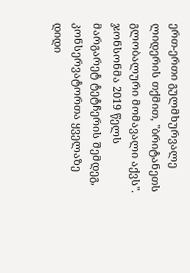ერთ-ერთი გულმხურვალე ლიდერის თქმით, "ბრიტანეთს გლობალური მომავალი აქვს". ჯონსონმა 2019 წელს მარგარეტ ტეტჩერის შემდეგ, კონსერვატორთა ყველაზე დიდი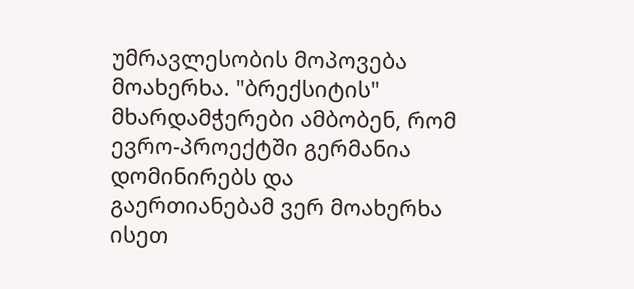უმრავლესობის მოპოვება მოახერხა. "ბრექსიტის" მხარდამჭერები ამბობენ, რომ ევრო-პროექტში გერმანია დომინირებს და გაერთიანებამ ვერ მოახერხა ისეთ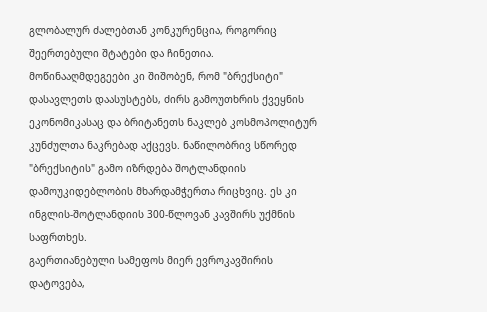გლობალურ ძალებთან კონკურენცია, როგორიც შეერთებული შტატები და ჩინეთია.
მოწინააღმდეგეები კი შიშობენ, რომ "ბრექსიტი" დასავლეთს დაასუსტებს, ძირს გამოუთხრის ქვეყნის ეკონომიკასაც და ბრიტანეთს ნაკლებ კოსმოპოლიტურ კუნძულთა ნაკრებად აქცევს. ნაწილობრივ სწორედ "ბრექსიტის" გამო იზრდება შოტლანდიის დამოუკიდებლობის მხარდამჭერთა რიცხვიც. ეს კი ინგლის-შოტლანდიის 300-წლოვან კავშირს უქმნის საფრთხეს.
გაერთიანებული სამეფოს მიერ ევროკავშირის დატოვება,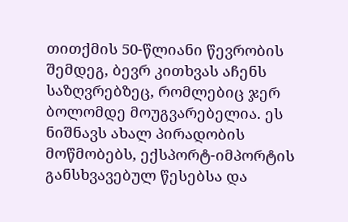თითქმის 50-წლიანი წევრობის შემდეგ, ბევრ კითხვას აჩენს საზღვრებზეც, რომლებიც ჯერ ბოლომდე მოუგვარებელია. ეს ნიშნავს ახალ პირადობის მოწმობებს, ექსპორტ-იმპორტის განსხვავებულ წესებსა და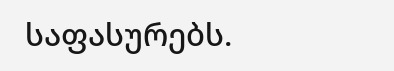საფასურებს.